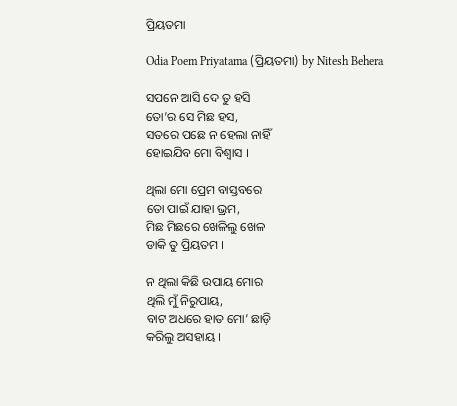ପ୍ରିୟତମା

Odia Poem Priyatama (ପ୍ରିୟତମା) by Nitesh Behera

ସପନେ ଆସି ଦେ ତୁ ହସି
ତୋ’ର ସେ ମିଛ ହସ,
ସତରେ ପଛେ ନ ହେଲା ନାହିଁ
ହୋଇଯିବ ମୋ ବିଶ୍ୱାସ ।

ଥିଲା ମୋ ପ୍ରେମ ବାସ୍ତବରେ
ତୋ ପାଇଁ ଯାହା ଭ୍ରମ,
ମିଛ ମିଛରେ ଖେଳିଲୁ ଖେଳ
ଡାକି ତୁ ପ୍ରିୟତମ ।

ନ ଥିଲା କିଛି ଉପାୟ ମୋର
ଥିଲି ମୁଁ ନିରୁପାୟ,
ବାଟ ଅଧରେ ହାତ ମୋ’ ଛାଡ଼ି
କରିଲୁ ଅସହାୟ ।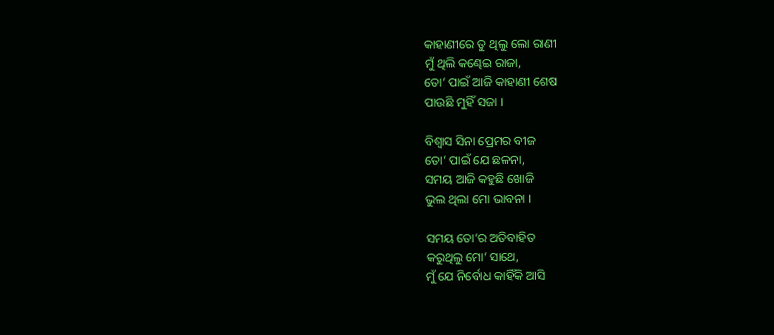କାହାଣୀରେ ତୁ ଥିଲୁ ଲୋ ରାଣୀ
ମୁଁ ଥିଲି କଣ୍ଢେଇ ରାଜା,
ତୋ’ ପାଇଁ ଆଜି କାହାଣୀ ଶେଷ
ପାଉଛି ମୁହିଁ ସଜା ।

ବିଶ୍ୱାସ ସିନା ପ୍ରେମର ବୀଜ
ତୋ’ ପାଇଁ ଯେ ଛଳନା,
ସମୟ ଆଜି କହୁଛି ଖୋଜି
ଭୁଲ ଥିଲା ମୋ ଭାବନା ।

ସମୟ ତୋ’ର ଅତିବାହିତ
କରୁଥିଲୁ ମୋ’ ସାଥେ,
ମୁଁ ଯେ ନିର୍ବୋଧ କାହିଁକି ଆସି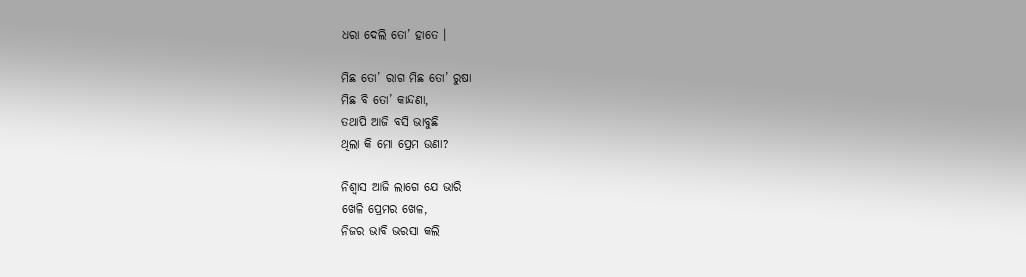ଧରା ଦେଲି ତୋ’ ହାତେ ।

ମିଛ ତୋ’ ରାଗ ମିଛ ତୋ’ ରୁଷା
ମିଛ ବି ତୋ’ କାନ୍ଦଣା,
ତଥାପି ଆଜି ବସି ଭାବୁଛି
ଥିଲା କି ମୋ ପ୍ରେମ ଉଣା?

ନିଶ୍ୱାସ ଆଜି ଲାଗେ ଯେ ଭାରି
ଖେଳି ପ୍ରେମର ଖେଳ,
ନିଜର ଭାବି ଭରସା କଲି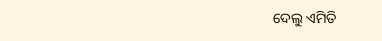ଦେଲୁ ଏମିତି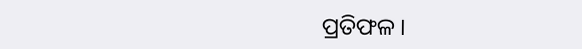ପ୍ରତିଫଳ ।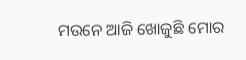ମଉନେ ଆଜି ଖୋଜୁଛି ମୋର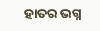ହାତର ଭଗ୍ନ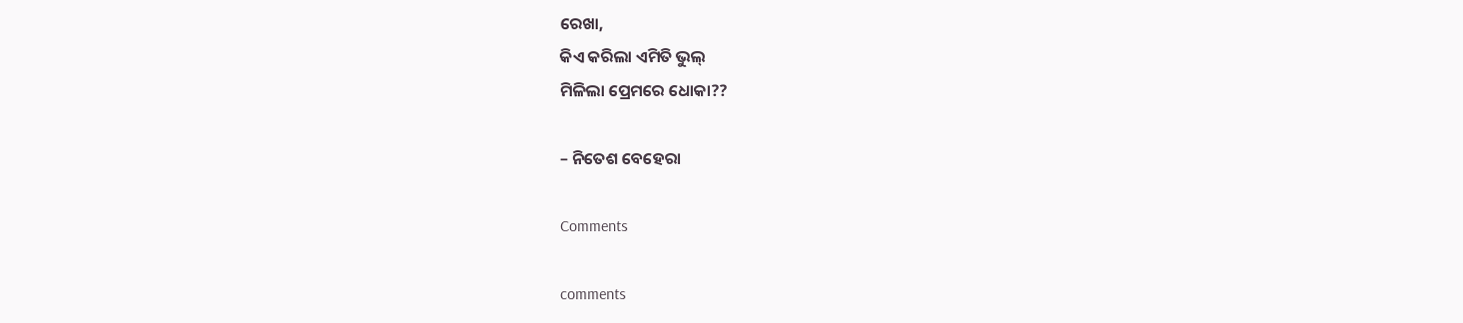ରେଖା,
କିଏ କରିଲା ଏମିତି ଭୁଲ୍
ମିଳିଲା ପ୍ରେମରେ ଧୋକା??

– ନିତେଶ ବେହେରା

Comments

comments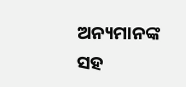ଅନ୍ୟମାନଙ୍କ ସହ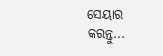ସେୟାର କରନ୍ତୁ...